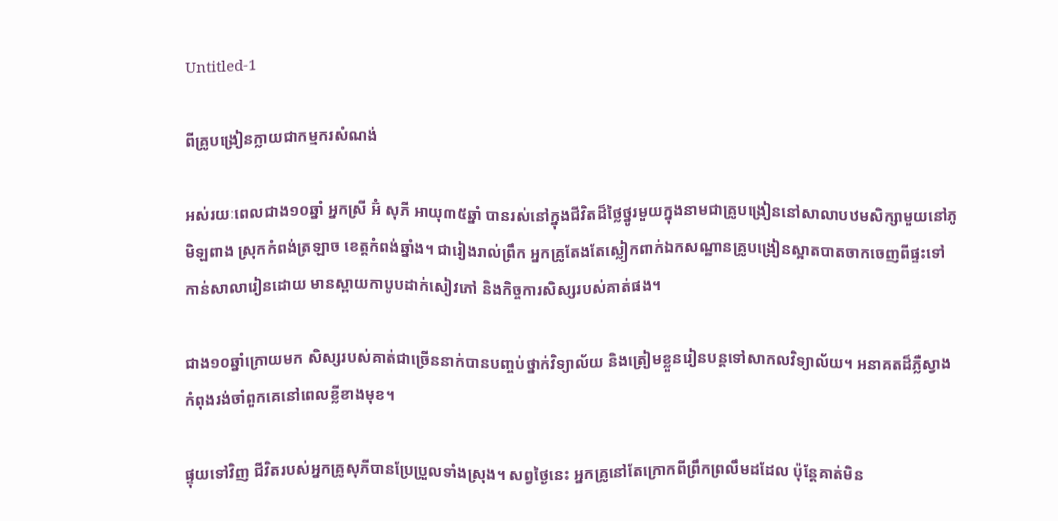Untitled-1

ពីគ្រូបង្រៀនក្លាយជាកម្មករសំណង់

អស់រយៈពេលជាង១០ឆ្នាំ អ្នកស្រី អ៊ំ សុភី អាយុ៣៥ឆ្នាំ បានរស់នៅក្នុងជីវិតដ៏ថ្លៃថ្នូរមួយក្នុងនាមជាគ្រូបង្រៀននៅសាលាបឋមសិក្សាមួយនៅភូមិឡពាង ស្រុកកំពង់ត្រឡាច ខេត្តកំពង់ឆ្នាំង។ ជារៀងរាល់ព្រឹក អ្នកគ្រូតែងតែស្លៀកពាក់ឯកសណ្ឋានគ្រូបង្រៀនស្អាតបាតចាកចេញពីផ្ទះទៅកាន់សាលារៀនដោយ មានស្ពាយកាបូបដាក់សៀវភៅ និងកិច្ចការសិស្សរបស់គាត់ផង។

ជាង១០ឆ្នាំក្រោយមក សិស្សរបស់គាត់ជាច្រើននាក់បានបញ្ចប់ថ្នាក់វិទ្យាល័យ និងត្រៀមខ្លួនរៀនបន្តទៅសាកលវិទ្យាល័យ។ អនាគតដ៏ភ្លឺស្វាង កំពុងរង់ចាំពួកគេនៅពេលខ្លីខាងមុខ។

ផ្ទុយទៅវិញ ជីវិតរបស់អ្នកគ្រូសុភីបានប្រែប្រួលទាំងស្រុង។ សព្វថ្ងៃនេះ អ្នកគ្រូនៅតែក្រោកពីព្រឹកព្រលឹមដដែល ប៉ុន្តែគាត់មិន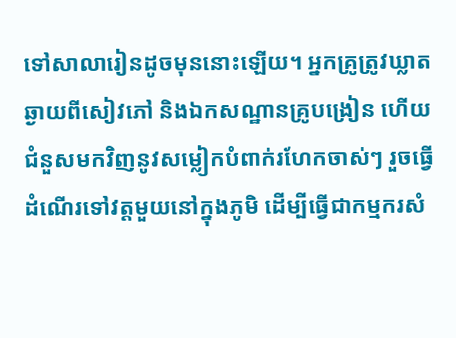ទៅសាលារៀនដូចមុននោះឡើយ។ អ្នកគ្រូត្រូវឃ្លាតឆ្ងាយពីសៀវភៅ និងឯកសណ្ឋានគ្រូបង្រៀន ហើយជំនួសមកវិញនូវសម្លៀកបំពាក់រហែកចាស់ៗ រួចធ្វើដំណើរទៅវត្តមួយនៅក្នុងភូមិ ដើម្បីធ្វើជាកម្មករសំ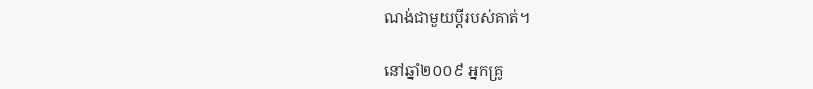ណង់ជាមួយប្តីរបស់គាត់។

នៅឆ្នាំ២០០៩ អ្នកគ្រូ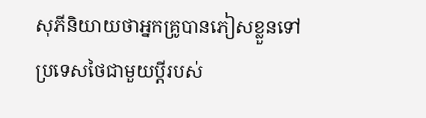សុភីនិយាយថាអ្នកគ្រូបានភៀសខ្លួនទៅប្រទេសថៃជាមួយប្តីរបស់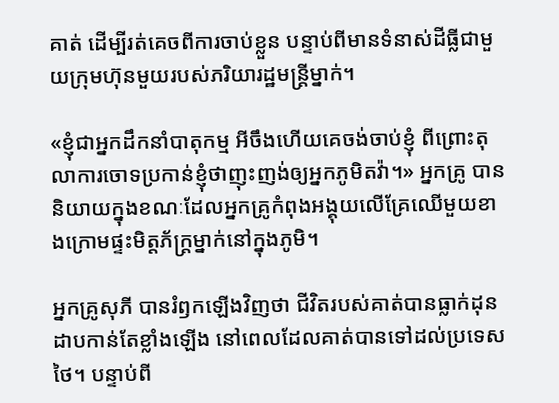គាត់ ដើម្បីរត់គេចពីការចាប់ខ្លួន បន្ទាប់ពីមានទំនាស់ដីធ្លីជាមួយក្រុមហ៊ុនមួយរបស់ភរិយារដ្ឋមន្រ្តីម្នាក់។

«ខ្ញុំជាអ្នកដឹកនាំបាតុកម្ម អីចឹងហើយគេចង់ចាប់ខ្ញុំ ពីព្រោះតុលាការចោទប្រកាន់ខ្ញុំថាញុះញង់ឲ្យអ្នកភូមិតវ៉ា។» អ្នកគ្រូ បាននិយាយក្នុងខណៈដែលអ្នកគ្រូកំពុងអង្គុយលើគ្រែឈើមួយខាងក្រោមផ្ទះមិត្តភ័ក្ត្រម្នាក់នៅក្នុងភូមិ។

អ្នកគ្រូសុភី បានរំឭកឡើងវិញថា ជីវិតរបស់គាត់បានធ្លាក់ដុនដាបកាន់តែខ្លាំងឡើង នៅពេលដែលគាត់បានទៅដល់ប្រទេសថៃ។ បន្ទាប់ពី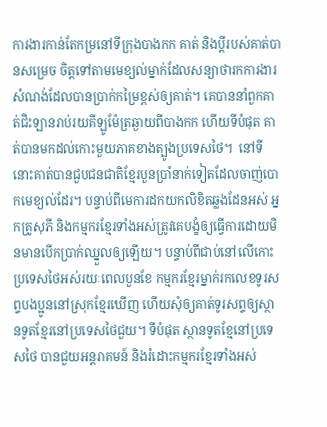ការងារកាន់តែកម្រនៅទីក្រុងបាងកក គាត់ និងប្តីរបស់គាត់បានសម្រេច ចិត្តទៅតាមមេខ្យល់ម្នាក់ដែលសន្យាថារកការងារសំណង់ដែលបានប្រាក់កម្រៃខ្ពស់ឲ្យគាត់។ គេបាននាំពួកគាត់ជិះឡានរាប់រយគីឡូម៉ែត្រឆ្ងាយពីបាងកក ហើយទីបំផុត គាត់បានមកដល់កោះមួយភាគខាងត្បូងប្រទេសថៃ។  នៅទីនោះគាត់បានជួបជនជាតិខ្មែរបួនប្រាំនាក់ទៀតដែលចាញ់បោកមេខ្យល់ដែរ។ បន្ទាប់ពីមេការដកយកលិខិតឆ្លងដែនអស់ អ្នកគ្រូសុភី និងកម្មករខ្មែរទាំងអស់ត្រូវគេបង្ខំឲ្យធ្វើការដោយមិនមានបើកប្រាក់ឈ្នួលឲ្យឡើយ។ បន្ទាប់ពីជាប់នៅលើកោះប្រទេសថៃអស់រយៈពេលបួនខែ កម្មករខ្មែរម្នាក់រកលេខទូរសព្ទបងប្អូននៅស្រុកខ្មែរឃើញ ហើយសុំឲ្យគាត់ទូរសព្ទឲ្យស្ថានទូតខ្មែរនៅប្រទេសថៃជួយ។ ទីបំផុត ស្ថានទូតខ្មែនៅប្រទេសថៃ បានជួយអន្តរាគមន៍ និងរំដោះកម្មករខ្មែរទាំងអស់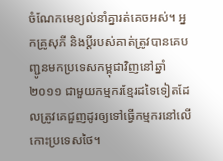ចំណែកមេខ្យល់នាំគ្នារត់គេចអស់។ អ្នកគ្រូសុភី និងប្តីរបស់គាត់ត្រូវបានគេបញ្ជូនមកប្រទេសកម្ពុជាវិញនៅឆ្នាំ២០១១ ជាមួយកម្មករខ្មែរដទៃទៀតដែលត្រូវគេជួញដូរឲ្យទៅធ្វើកម្មករនៅលើកោះប្រទេសថៃ។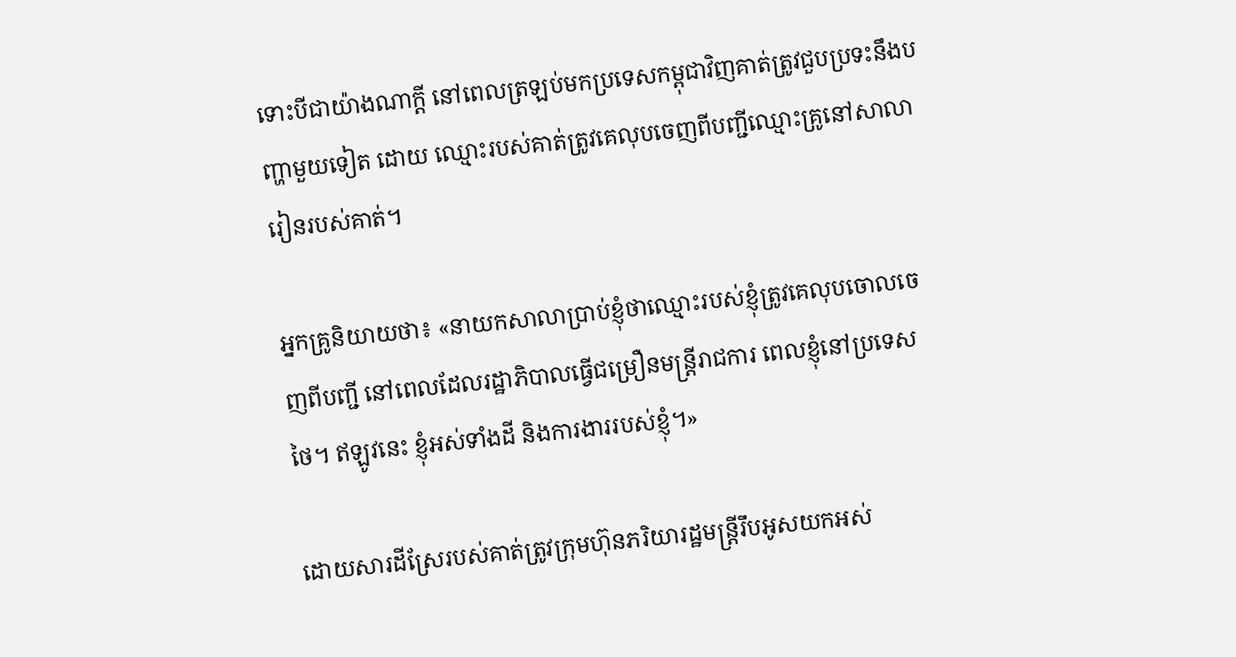ទោះបីជាយ៉ាងណាក្តី នៅពេលត្រឡប់មកប្រទេសកម្ពុជាវិញគាត់ត្រូវជួបប្រទះនឹងបញ្ហាមួយទៀត ដោយ ឈ្មោះរបស់គាត់ត្រូវគេលុបចេញពីបញ្ជីឈ្មោះគ្រូនៅសាលារៀនរបស់គាត់។

អ្នកគ្រូនិយាយថា៖ «នាយកសាលាប្រាប់ខ្ញុំថាឈ្មោះរបស់ខ្ញុំត្រូវគេលុបចោលចេញពីបញ្ជី នៅពេលដែលរដ្ឋាភិបាលធ្វើជម្រឿនមន្រ្តីរាជការ ពេលខ្ញុំនៅប្រទេសថៃ។ ឥឡូវនេះ ខ្ញុំអស់ទាំងដី និងការងាររបស់ខ្ញុំ។»

ដោយសារដីស្រែរបស់គាត់ត្រូវក្រុមហ៊ុនភរិយារដ្ឋមន្រ្តីរឹបអូសយកអស់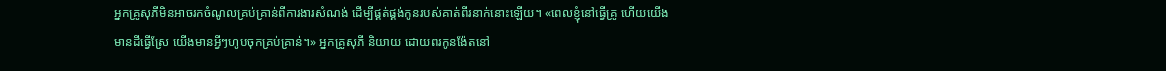អ្នកគ្រូសុភីមិនអាចរកចំណូលគ្រប់គ្រាន់ពីការងារសំណង់ ដើម្បីផ្គត់ផ្គង់កូនរបស់គាត់ពីរនាក់នោះឡើយ។ «ពេលខ្ញុំនៅធ្វើគ្រូ ហើយយើងមានដីធ្វើស្រែ យើងមានអ្វីៗហូបចុកគ្រប់គ្រាន់។» អ្នកគ្រូសុភី និយាយ ដោយពរកូនង៉ែតនៅ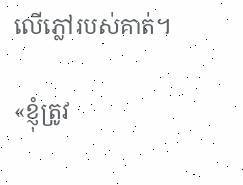លើភ្លៅរបស់គាត់។

«ខ្ញុំត្រូវ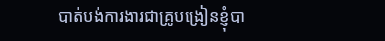បាត់បង់ការងារជាគ្រូបង្រៀនខ្ញុំបា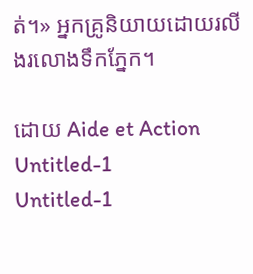ត់។» អ្នកគ្រូនិយាយដោយរលីងរលោងទឹកភ្នែក។

ដោយ Aide et Action
Untitled-1
Untitled-1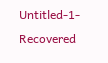Untitled-1-Recovered